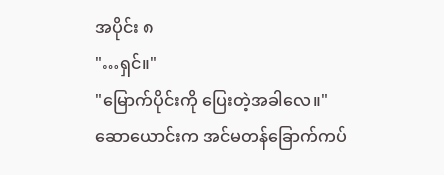အပိုင်း ၈
"…ရှင်။"
"မြောက်ပိုင်းကို ပြေးတဲ့အခါလေ။"
ဆောယောင်းက အင်မတန်ခြောက်ကပ်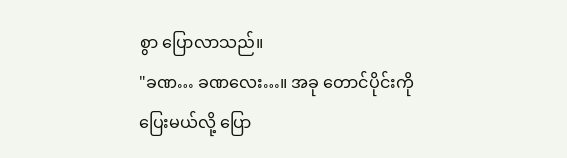စွာ ပြောလာသည်။
"ခဏ… ခဏလေး…။ အခု တောင်ပိုင်းကိုပြေးမယ်လို့ ပြော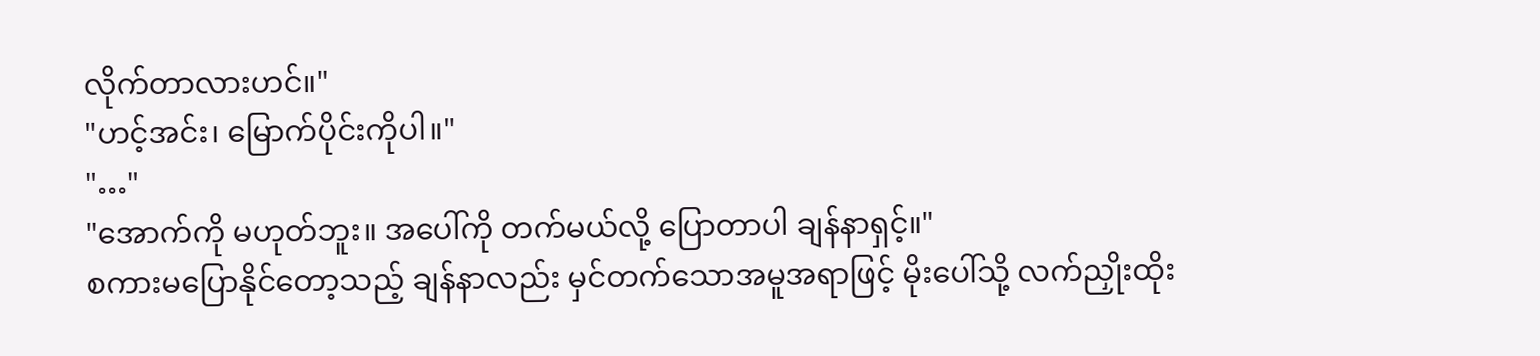လိုက်တာလားဟင်။"
"ဟင့်အင်း၊ မြောက်ပိုင်းကိုပါ။"
"…"
"အောက်ကို မဟုတ်ဘူး။ အပေါ်ကို တက်မယ်လို့ ပြောတာပါ ချန်နာရှင့်။"
စကားမပြောနိုင်တော့သည့် ချန်နာလည်း မှင်တက်သောအမူအရာဖြင့် မိုးပေါ်သို့ လက်ညှိုးထိုး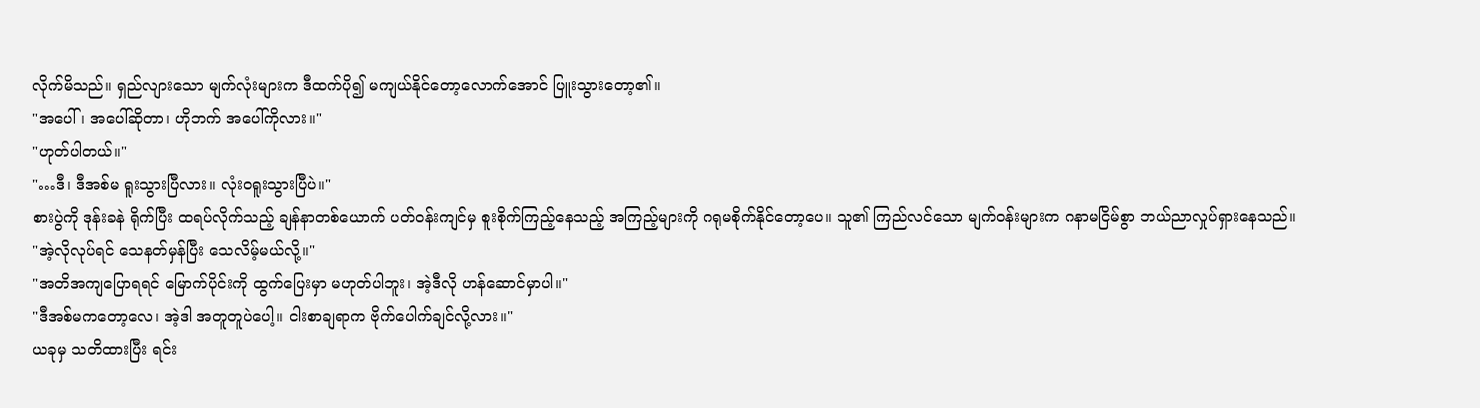လိုက်မိသည်။ ရှည်လျားသော မျက်လုံးများက ဒီထက်ပို၍ မကျယ်နိုင်တော့လောက်အောင် ပြူးသွားတော့၏။
"အပေါ်၊ အပေါ်ဆိုတာ၊ ဟိုဘက် အပေါ်ကိုလား။"
"ဟုတ်ပါတယ်။"
"…ဒီ၊ ဒီအစ်မ ရူးသွားပြီလား။ လုံးဝရူးသွားပြီပဲ။"
စားပွဲကို ဒုန်းခနဲ ရိုက်ပြီး ထရပ်လိုက်သည့် ချန်နာတစ်ယောက် ပတ်ဝန်းကျင်မှ စူးစိုက်ကြည့်နေသည့် အကြည့်များကို ဂရုမစိုက်နိုင်တော့ပေ။ သူ၏ ကြည်လင်သော မျက်ဝန်းများက ဂနာမငြိမ်စွာ ဘယ်ညာလှုပ်ရှားနေသည်။
"အဲ့လိုလုပ်ရင် သေနတ်မှန်ပြီး သေလိမ့်မယ်လို့။"
"အတိအကျပြောရရင် မြောက်ပိုင်းကို ထွက်ပြေးမှာ မဟုတ်ပါဘူး၊ အဲ့ဒီလို ဟန်ဆောင်မှာပါ။"
"ဒီအစ်မကတော့လေ၊ အဲ့ဒါ အတူတူပဲပေါ့။ ငါးစာချရာက ဗိုက်ပေါက်ချင်လို့လား။"
ယခုမှ သတိထားပြီး ရင်း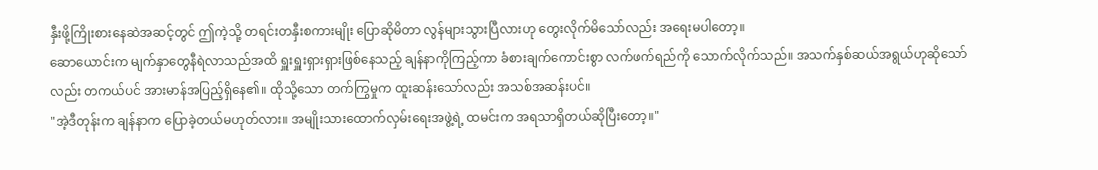နှီးဖို့ကြိုးစားနေဆဲအဆင့်တွင် ဤကဲ့သို့ တရင်းတနှီးစကားမျိုး ပြောဆိုမိတာ လွန်များသွားပြီလားဟု တွေးလိုက်မိသော်လည်း အရေးမပါတော့။
ဆောယောင်းက မျက်နှာတွေနီရဲလာသည်အထိ ရှူးရှူးရှားရှားဖြစ်နေသည့် ချန်နာကိုကြည့်ကာ ခံစားချက်ကောင်းစွာ လက်ဖက်ရည်ကို သောက်လိုက်သည်။ အသက်နှစ်ဆယ်အရွယ်ဟုဆိုသော်လည်း တကယ်ပင် အားမာန်အပြည့်ရှိနေ၏။ ထိုသို့သော တက်ကြွမှုက ထူးဆန်းသော်လည်း အသစ်အဆန်းပင်။
"အဲ့ဒီတုန်းက ချန်နာက ပြောခဲ့တယ်မဟုတ်လား။ အမျိုးသားထောက်လှမ်းရေးအဖွဲ့ရဲ့ ထမင်းက အရသာရှိတယ်ဆိုပြီးတော့။"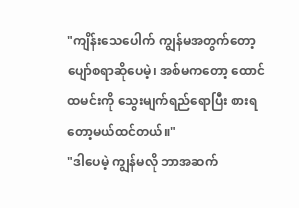"ကျိန်းသေပေါက် ကျွန်မအတွက်တော့ ပျော်စရာဆိုပေမဲ့၊ အစ်မကတော့ ထောင်ထမင်းကို သွေးမျက်ရည်ရောပြီး စားရတော့မယ်ထင်တယ်။"
"ဒါပေမဲ့ ကျွန်မလို ဘာအဆက်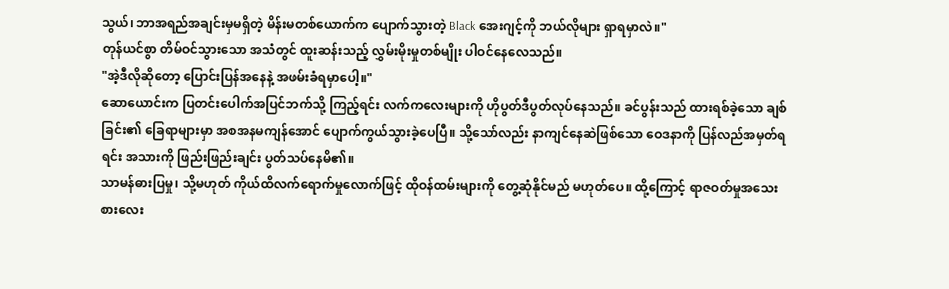သွယ်၊ ဘာအရည်အချင်းမှမရှိတဲ့ မိန်းမတစ်ယောက်က ပျောက်သွားတဲ့ Black အေးဂျင့်ကို ဘယ်လိုများ ရှာရမှာလဲ။"
တုန်ယင်စွာ တိမ်ဝင်သွားသော အသံတွင် ထူးဆန်းသည့် လွှမ်းမိုးမှုတစ်မျိုး ပါဝင်နေလေသည်။
"အဲ့ဒီလိုဆိုတော့ ပြောင်းပြန်အနေနဲ့ အဖမ်းခံရမှာပေါ့။"
ဆောယောင်းက ပြတင်းပေါက်အပြင်ဘက်သို့ ကြည့်ရင်း လက်ကလေးများကို ဟိုပွတ်ဒီပွတ်လုပ်နေသည်။ ခင်ပွန်းသည် ထားရစ်ခဲ့သော ချစ်ခြင်း၏ ခြေရာများမှာ အစအနမကျန်အောင် ပျောက်ကွယ်သွားခဲ့ပေပြီ။ သို့သော်လည်း နာကျင်နေဆဲဖြစ်သော ဝေဒနာကို ပြန်လည်အမှတ်ရရင်း အသားကို ဖြည်းဖြည်းချင်း ပွတ်သပ်နေမိ၏။
သာမန်ဓားပြမှု၊ သို့မဟုတ် ကိုယ်ထိလက်ရောက်မှုလောက်ဖြင့် ထိုဝန်ထမ်းများကို တွေ့ဆုံနိုင်မည် မဟုတ်ပေ။ ထို့ကြောင့် ရာဇဝတ်မှုအသေးစားလေး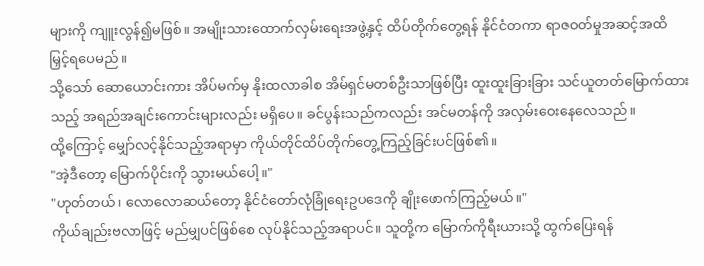များကို ကျူးလွန်၍မဖြစ်။ အမျိုးသားထောက်လှမ်းရေးအဖွဲ့နှင့် ထိပ်တိုက်တွေ့ရန် နိုင်ငံတကာ ရာဇဝတ်မှုအဆင့်အထိ မြှင့်ရပေမည်။
သို့သော် ဆောယောင်းကား အိပ်မက်မှ နိုးထလာခါစ အိမ်ရှင်မတစ်ဦးသာဖြစ်ပြီး ထူးထူးခြားခြား သင်ယူတတ်မြောက်ထားသည့် အရည်အချင်းကောင်းများလည်း မရှိပေ။ ခင်ပွန်းသည်ကလည်း အင်မတန်ကို အလှမ်းဝေးနေလေသည်။
ထို့ကြောင့် မျှော်လင့်နိုင်သည့်အရာမှာ ကိုယ်တိုင်ထိပ်တိုက်တွေ့ကြည့်ခြင်းပင်ဖြစ်၏။
"အဲ့ဒီတော့ မြောက်ပိုင်းကို သွားမယ်ပေါ့။"
"ဟုတ်တယ်၊ လောလောဆယ်တော့ နိုင်ငံတော်လုံခြုံရေးဥပဒေကို ချိုးဖောက်ကြည့်မယ်။"
ကိုယ်ချည်းဗလာဖြင့် မည်မျှပင်ဖြစ်စေ လုပ်နိုင်သည့်အရာပင်။ သူတို့က မြောက်ကိုရီးယားသို့ ထွက်ပြေးရန်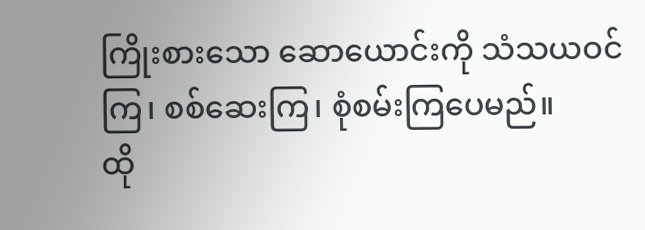ကြိုးစားသော ဆောယောင်းကို သံသယဝင်ကြ၊ စစ်ဆေးကြ၊ စုံစမ်းကြပေမည်။
ထို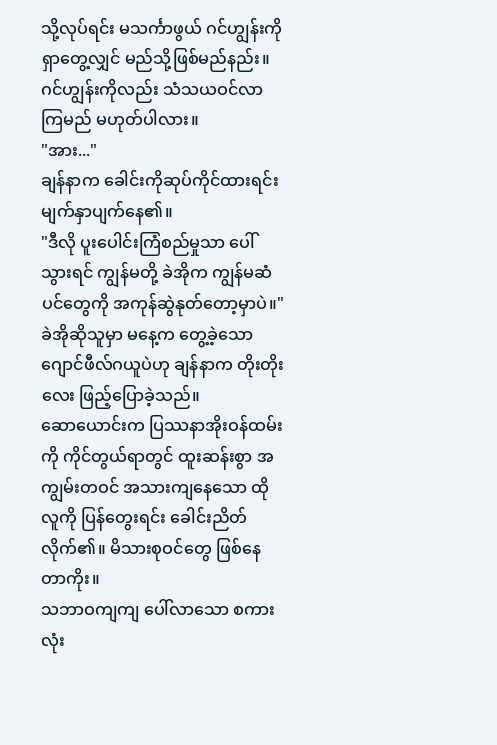သို့လုပ်ရင်း မသင်္ကာဖွယ် ဂင်ဟျွန်းကို ရှာတွေ့လျှင် မည်သို့ဖြစ်မည်နည်း။ ဂင်ဟျွန်းကိုလည်း သံသယဝင်လာကြမည် မဟုတ်ပါလား။
"အား..."
ချန်နာက ခေါင်းကိုဆုပ်ကိုင်ထားရင်း မျက်နှာပျက်နေ၏။
"ဒီလို ပူးပေါင်းကြံစည်မှုသာ ပေါ်သွားရင် ကျွန်မတို့ ခဲအိုက ကျွန်မဆံပင်တွေကို အကုန်ဆွဲနုတ်တော့မှာပဲ။"
ခဲအိုဆိုသူမှာ မနေ့က တွေ့ခဲ့သော ဂျောင်ဖီလ်ဂယူပဲဟု ချန်နာက တိုးတိုးလေး ဖြည့်ပြောခဲ့သည်။
ဆောယောင်းက ပြဿနာအိုးဝန်ထမ်းကို ကိုင်တွယ်ရာတွင် ထူးဆန်းစွာ အကျွမ်းတဝင် အသားကျနေသော ထိုလူကို ပြန်တွေးရင်း ခေါင်းညိတ်လိုက်၏။ မိသားစုဝင်တွေ ဖြစ်နေတာကိုး။
သဘာဝကျကျ ပေါ်လာသော စကားလုံး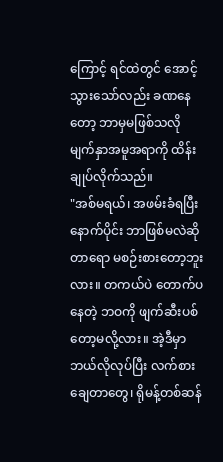ကြောင့် ရင်ထဲတွင် အောင့်သွားသော်လည်း ခဏနေတော့ ဘာမှမဖြစ်သလို မျက်နှာအမူအရာကို ထိန်းချုပ်လိုက်သည်။
"အစ်မရယ်၊ အဖမ်းခံရပြီးနောက်ပိုင်း ဘာဖြစ်မလဲဆိုတာရော မစဉ်းစားတော့ဘူးလား။ တကယ်ပဲ တောက်ပနေတဲ့ ဘဝကို ဖျက်ဆီးပစ်တော့မလို့လား။ အဲ့ဒီမှာ ဘယ်လိုလုပ်ပြီး လက်စားချေတာတွေ၊ ရိုမန့်တစ်ဆန်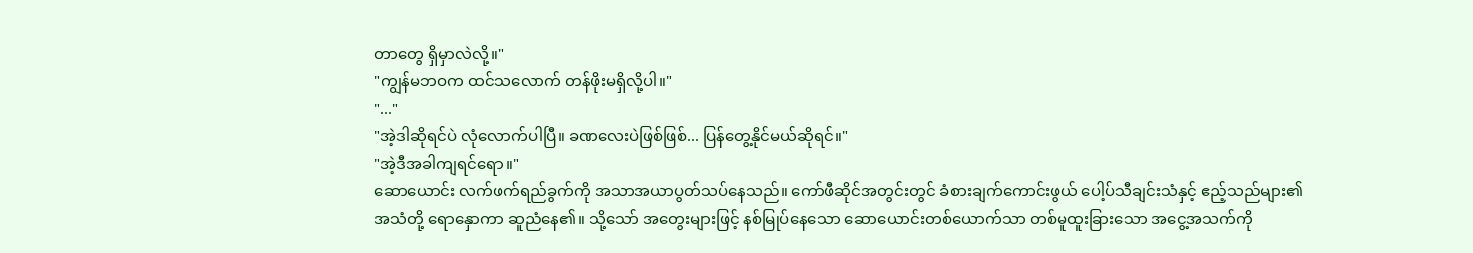တာတွေ ရှိမှာလဲလို့။"
"ကျွန်မဘဝက ထင်သလောက် တန်ဖိုးမရှိလို့ပါ။"
"..."
"အဲ့ဒါဆိုရင်ပဲ လုံလောက်ပါပြီ။ ခဏလေးပဲဖြစ်ဖြစ်... ပြန်တွေ့နိုင်မယ်ဆိုရင်။"
"အဲ့ဒီအခါကျရင်ရော။"
ဆောယောင်း လက်ဖက်ရည်ခွက်ကို အသာအယာပွတ်သပ်နေသည်။ ကော်ဖီဆိုင်အတွင်းတွင် ခံစားချက်ကောင်းဖွယ် ပေါ့ပ်သီချင်းသံနှင့် ဧည့်သည်များ၏အသံတို့ ရောနှောကာ ဆူညံနေ၏။ သို့သော် အတွေးများဖြင့် နစ်မြုပ်နေသော ဆောယောင်းတစ်ယောက်သာ တစ်မူထူးခြားသော အငွေ့အသက်ကို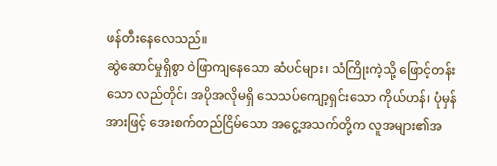ဖန်တီးနေလေသည်။
ဆွဲဆောင်မှုရှိစွာ ဝဲဖြာကျနေသော ဆံပင်များ၊ သံကြိုးကဲ့သို့ ဖြောင့်တန်းသော လည်တိုင်၊ အပိုအလိုမရှိ သေသပ်ကျော့ရှင်းသော ကိုယ်ဟန်၊ ပုံမှန်အားဖြင့် အေးစက်တည်ငြိမ်သော အငွေ့အသက်တို့က လူအများ၏အ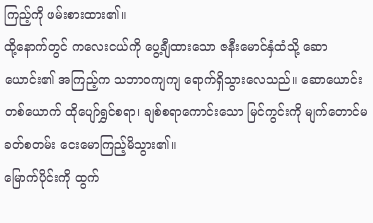ကြည့်ကို ဖမ်းစားထား၏။
ထို့နောက်တွင် ကလေးငယ်ကို ပွေ့ချီထားသော ဇနီးမောင်နှံထံသို့ ဆောယောင်း၏ အကြည့်က သဘာဝကျကျ ရောက်ရှိသွားလေသည်။ ဆောယောင်းတစ်ယောက် ထိုပျော်ရွှင်စရာ၊ ချစ်စရာကောင်းသော မြင်ကွင်းကို မျက်တောင်မခတ်စတမ်း ငေးမောကြည့်မိသွား၏။
မြောက်ပိုင်းကို ထွက်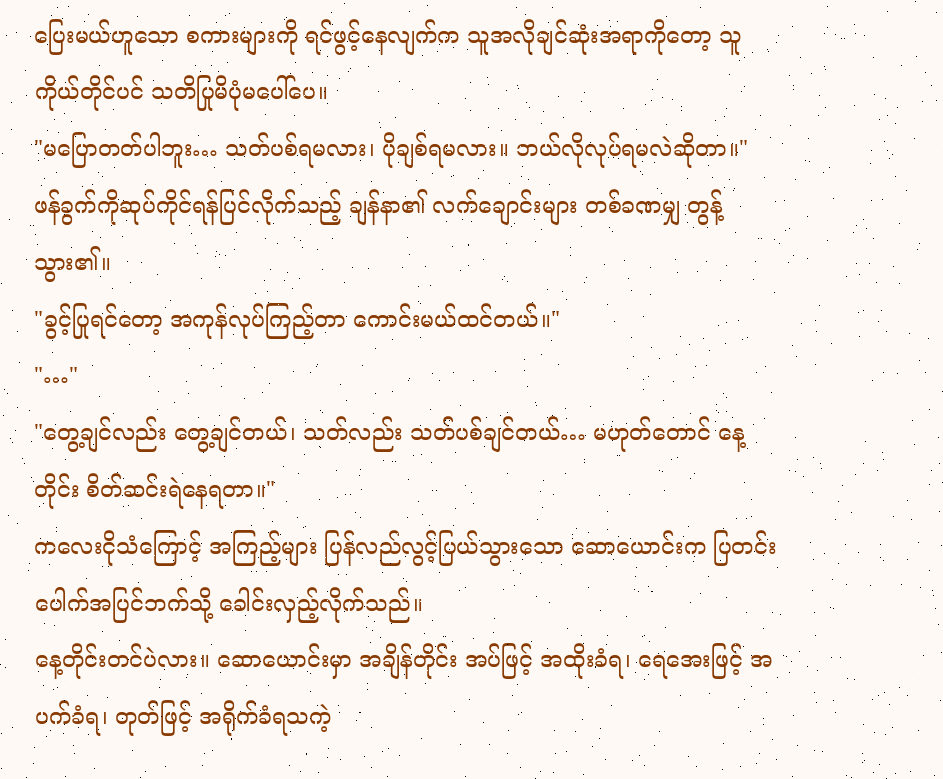ပြေးမယ်ဟူသော စကားများကို ရင်ဖွင့်နေလျက်က သူအလိုချင်ဆုံးအရာကိုတော့ သူကိုယ်တိုင်ပင် သတိပြုမိပုံမပေါ်ပေ။
"မပြောတတ်ပါဘူး… သတ်ပစ်ရမလား၊ ပိုချစ်ရမလား။ ဘယ်လိုလုပ်ရမလဲဆိုတာ။"
ဖန်ခွက်ကိုဆုပ်ကိုင်ရန်ပြင်လိုက်သည့် ချန်နာ၏ လက်ချောင်းများ တစ်ခဏမျှ တွန့်သွား၏။
"ခွင့်ပြုရင်တော့ အကုန်လုပ်ကြည့်တာ ကောင်းမယ်ထင်တယ်။"
"…"
"တွေ့ချင်လည်း တွေ့ချင်တယ်၊ သတ်လည်း သတ်ပစ်ချင်တယ်… မဟုတ်တောင် နေ့တိုင်း စိတ်ဆင်းရဲနေရတာ။"
ကလေးငိုသံကြောင့် အကြည့်များ ပြန်လည်လွင့်ပြယ်သွားသော ဆောယောင်းက ပြတင်းပေါက်အပြင်ဘက်သို့ ခေါင်းလှည့်လိုက်သည်။
နေ့တိုင်းတင်ပဲလား။ ဆောယောင်းမှာ အချိန်တိုင်း အပ်ဖြင့် အထိုးခံရ၊ ရေအေးဖြင့် အပက်ခံရ၊ တုတ်ဖြင့် အရိုက်ခံရသကဲ့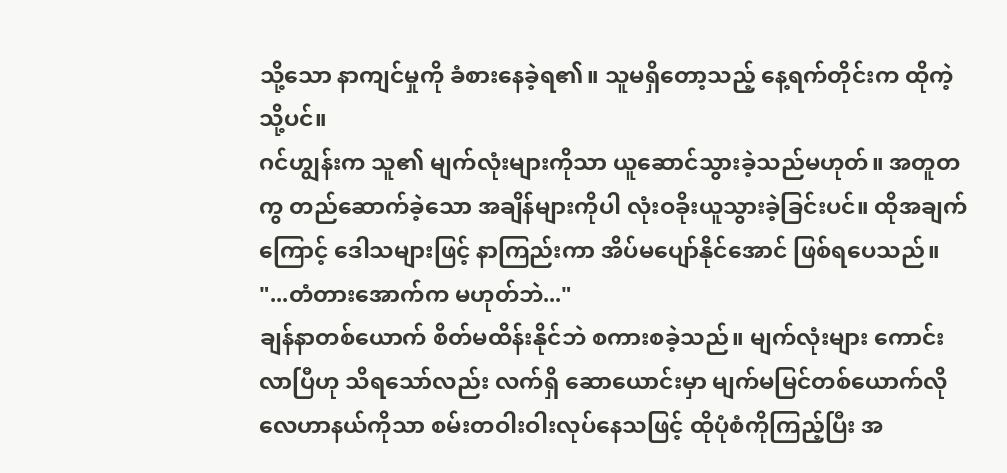သို့သော နာကျင်မှုကို ခံစားနေခဲ့ရ၏။ သူမရှိတော့သည့် နေ့ရက်တိုင်းက ထိုကဲ့သို့ပင်။
ဂင်ဟျွန်းက သူ၏ မျက်လုံးများကိုသာ ယူဆောင်သွားခဲ့သည်မဟုတ်။ အတူတကွ တည်ဆောက်ခဲ့သော အချိန်များကိုပါ လုံးဝခိုးယူသွားခဲ့ခြင်းပင်။ ထိုအချက်ကြောင့် ဒေါသများဖြင့် နာကြည်းကာ အိပ်မပျော်နိုင်အောင် ဖြစ်ရပေသည်။
"...တံတားအောက်က မဟုတ်ဘဲ..."
ချန်နာတစ်ယောက် စိတ်မထိန်းနိုင်ဘဲ စကားစခဲ့သည်။ မျက်လုံးများ ကောင်းလာပြီဟု သိရသော်လည်း လက်ရှိ ဆောယောင်းမှာ မျက်မမြင်တစ်ယောက်လို လေဟာနယ်ကိုသာ စမ်းတဝါးဝါးလုပ်နေသဖြင့် ထိုပုံစံကိုကြည့်ပြီး အ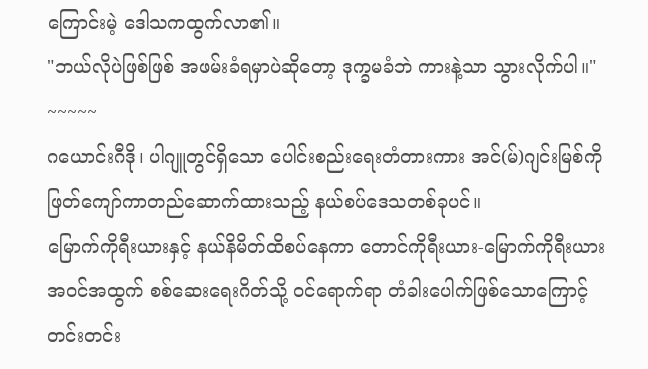ကြောင်းမဲ့ ဒေါသကထွက်လာ၏။
"ဘယ်လိုပဲဖြစ်ဖြစ် အဖမ်းခံရမှာပဲဆိုတော့ ဒုက္ခမခံဘဲ ကားနဲ့သာ သွားလိုက်ပါ။"
~~~~~
ဂယောင်းဂီဒို၊ ပါဂျူတွင်ရှိသော ပေါင်းစည်းရေးတံတားကား အင်(မ်)ဂျင်းမြစ်ကို ဖြတ်ကျော်ကာတည်ဆောက်ထားသည့် နယ်စပ်ဒေသတစ်ခုပင်။
မြောက်ကိုရီးယားနှင့် နယ်နိမိတ်ထိစပ်နေကာ တောင်ကိုရီးယား-မြောက်ကိုရီးယား အဝင်အထွက် စစ်ဆေးရေးဂိတ်သို့ ဝင်ရောက်ရာ တံခါးပေါက်ဖြစ်သောကြောင့် တင်းတင်း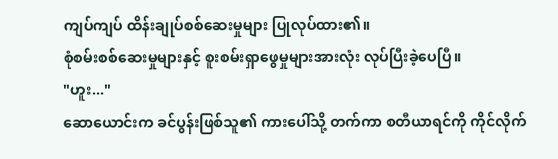ကျပ်ကျပ် ထိန်းချုပ်စစ်ဆေးမှုများ ပြုလုပ်ထား၏။
စုံစမ်းစစ်ဆေးမှုများနှင့် စူးစမ်းရှာဖွေမှုများအားလုံး လုပ်ပြီးခဲ့ပေပြီ။
"ဟူး..."
ဆောယောင်းက ခင်ပွန်းဖြစ်သူ၏ ကားပေါ်သို့ တက်ကာ စတီယာရင်ကို ကိုင်လိုက်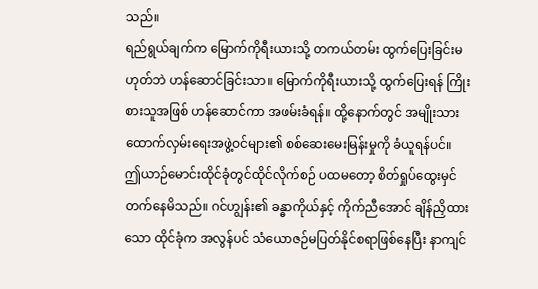သည်။
ရည်ရွယ်ချက်က မြောက်ကိုရီးယားသို့ တကယ်တမ်း ထွက်ပြေးခြင်းမဟုတ်ဘဲ ဟန်ဆောင်ခြင်းသာ။ မြောက်ကိုရီးယားသို့ ထွက်ပြေးရန် ကြိုးစားသူအဖြစ် ဟန်ဆောင်ကာ အဖမ်းခံရန်။ ထို့နောက်တွင် အမျိုးသားထောက်လှမ်းရေးအဖွဲ့ဝင်များ၏ စစ်ဆေးမေးမြန်းမှုကို ခံယူရန်ပင်။
ဤယာဉ်မောင်းထိုင်ခုံတွင်ထိုင်လိုက်စဉ် ပထမတော့ စိတ်ရှုပ်ထွေးမှင်တက်နေမိသည်။ ဂင်ဟျွန်း၏ ခန္ဓာကိုယ်နှင့် ကိုက်ညီအောင် ချိန်ညှိထားသော ထိုင်ခုံက အလွန်ပင် သံယောဇဉ်မပြတ်နိုင်စရာဖြစ်နေပြီး နာကျင်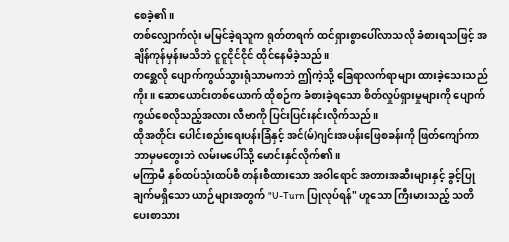စေခဲ့၏။
တစ်လျှောက်လုံး မမြင်ခဲ့ရသူက ရုတ်တရက် ထင်ရှားစွာပေါ်လာသလို ခံစားရသဖြင့် အချိန်ကုန်မှန်းမသိဘဲ ငူငူငိုင်ငိုင် ထိုင်နေမိခဲ့သည်။
တစ္ဆေလို ပျောက်ကွယ်သွားရုံသာမကဘဲ ဤကဲ့သို့ ခြေရာလက်ရာများ ထားခဲ့သေးသည်ကိုး။ ဆောယောင်းတစ်ယောက် ထိုစဉ်က ခံစားခဲ့ရသော စိတ်လှုပ်ရှားမှုများကို ပျောက်ကွယ်စေလိုသည့်အလား လီဗာကို ပြင်းပြင်းနင်းလိုက်သည်။
ထိုအတိုင်း ပေါင်းစည်းရေးပန်းခြံနှင့် အင်(မ်)ဂျင်းအပန်းဖြေစခန်းကို ဖြတ်ကျော်ကာ ဘာမှမတွေးဘဲ လမ်းမပေါ်သို့ မောင်းနှင်လိုက်၏။
မကြာမီ နှစ်ထပ်သုံးထပ်စီ တန်းစီထားသော အဝါရောင် အတားအဆီးများနှင့် ခွင့်ပြုချက်မရှိသော ယာဉ်များအတွက် "U-Turn ပြုလုပ်ရန်" ဟူသော ကြီးမားသည့် သတိပေးစာသား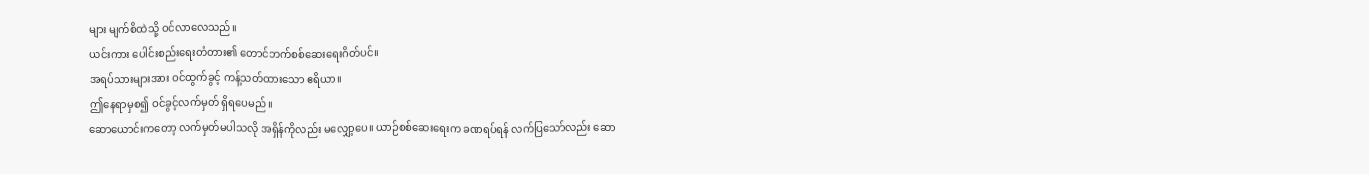များ မျက်စိထဲသို့ ဝင်လာလေသည်။
ယင်းကား ပေါင်းစည်းရေးတံတား၏ တောင်ဘက်စစ်ဆေးရေးဂိတ်ပင်။
အရပ်သားများအား ဝင်ထွက်ခွင့် ကန့်သတ်ထားသော ဧရိယာ။
ဤနေရာမှစ၍ ဝင်ခွင့်လက်မှတ် ရှိရပေမည်။
ဆောယောင်းကတော့ လက်မှတ်မပါသလို အရှိန်ကိုလည်း မလျှော့ပေ။ ယာဉ်စစ်ဆေးရေးက ခဏရပ်ရန် လက်ပြသော်လည်း ဆော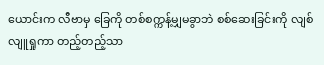ယောင်းက လီဗာမှ ခြေကို တစ်စက္ကန့်မျှမခွာဘဲ စစ်ဆေးခြင်းကို လျစ်လျူရှုကာ တည့်တည့်သာ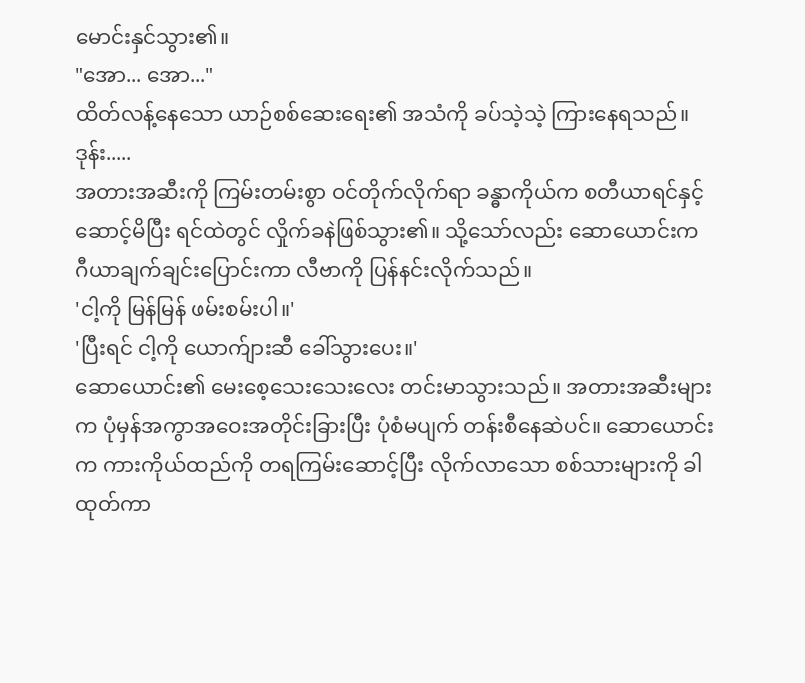မောင်းနှင်သွား၏။
"အော... အော..."
ထိတ်လန့်နေသော ယာဉ်စစ်ဆေးရေး၏ အသံကို ခပ်သဲ့သဲ့ ကြားနေရသည်။
ဒုန်း.....
အတားအဆီးကို ကြမ်းတမ်းစွာ ဝင်တိုက်လိုက်ရာ ခန္ဓာကိုယ်က စတီယာရင်နှင့်ဆောင့်မိပြီး ရင်ထဲတွင် လှိုက်ခနဲဖြစ်သွား၏။ သို့သော်လည်း ဆောယောင်းက ဂီယာချက်ချင်းပြောင်းကာ လီဗာကို ပြန်နင်းလိုက်သည်။
'ငါ့ကို မြန်မြန် ဖမ်းစမ်းပါ။'
'ပြီးရင် ငါ့ကို ယောက်ျားဆီ ခေါ်သွားပေး။'
ဆောယောင်း၏ မေးစေ့သေးသေးလေး တင်းမာသွားသည်။ အတားအဆီးများက ပုံမှန်အကွာအဝေးအတိုင်းခြားပြီး ပုံစံမပျက် တန်းစီနေဆဲပင်။ ဆောယောင်းက ကားကိုယ်ထည်ကို တရကြမ်းဆောင့်ပြီး လိုက်လာသော စစ်သားများကို ခါထုတ်ကာ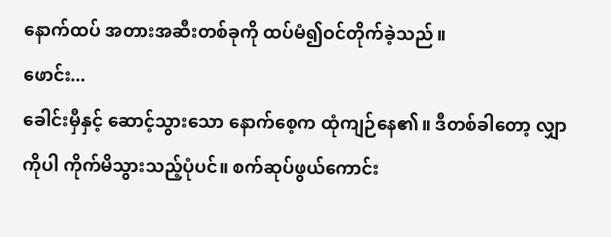နောက်ထပ် အတားအဆီးတစ်ခုကို ထပ်မံ၍ဝင်တိုက်ခဲ့သည်။
ဖောင်း...
ခေါင်းမှီနှင့် ဆောင့်သွားသော နောက်စေ့က ထုံကျဉ်နေ၏။ ဒီတစ်ခါတော့ လျှာကိုပါ ကိုက်မိသွားသည့်ပုံပင်။ စက်ဆုပ်ဖွယ်ကောင်း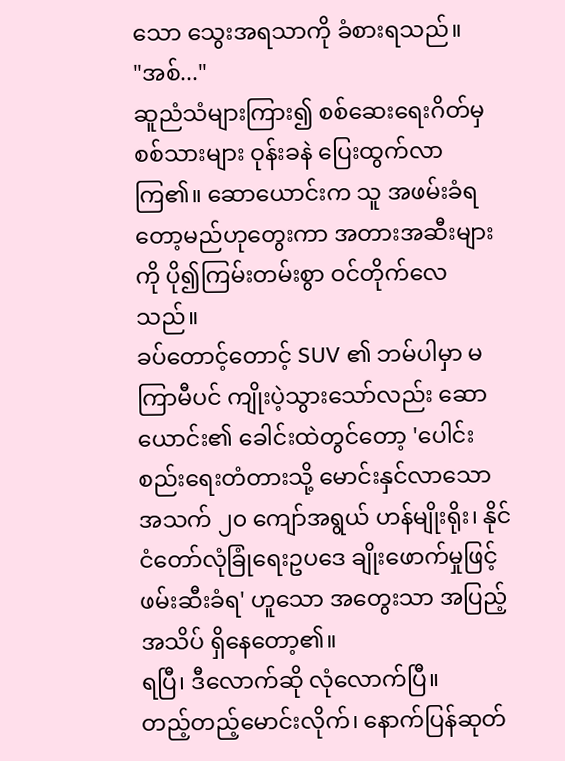သော သွေးအရသာကို ခံစားရသည်။
"အစ်..."
ဆူညံသံများကြား၍ စစ်ဆေးရေးဂိတ်မှ စစ်သားများ ဝုန်းခနဲ ပြေးထွက်လာကြ၏။ ဆောယောင်းက သူ အဖမ်းခံရတော့မည်ဟုတွေးကာ အတားအဆီးများကို ပို၍ကြမ်းတမ်းစွာ ဝင်တိုက်လေသည်။
ခပ်တောင့်တောင့် SUV ၏ ဘမ်ပါမှာ မကြာမီပင် ကျိုးပဲ့သွားသော်လည်း ဆောယောင်း၏ ခေါင်းထဲတွင်တော့ 'ပေါင်းစည်းရေးတံတားသို့ မောင်းနှင်လာသော အသက် ၂၀ ကျော်အရွယ် ဟန်မျိုးရိုး၊ နိုင်ငံတော်လုံခြုံရေးဥပဒေ ချိုးဖောက်မှုဖြင့် ဖမ်းဆီးခံရ' ဟူသော အတွေးသာ အပြည့်အသိပ် ရှိနေတော့၏။
ရပြီ၊ ဒီလောက်ဆို လုံလောက်ပြီ။
တည့်တည့်မောင်းလိုက်၊ နောက်ပြန်ဆုတ်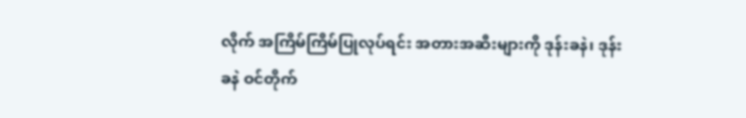လိုက် အကြိမ်ကြိမ်ပြုလုပ်ရင်း အတားအဆီးများကို ဒုန်းခနဲ၊ ဒုန်းခနဲ ဝင်တိုက်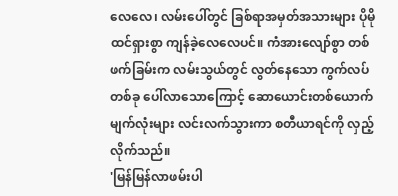လေလေ၊ လမ်းပေါ်တွင် ခြစ်ရာအမှတ်အသားများ ပိုမိုထင်ရှားစွာ ကျန်ခဲ့လေလေပင်။ ကံအားလျော်စွာ တစ်ဖက်ခြမ်းက လမ်းသွယ်တွင် လွတ်နေသော ကွက်လပ်တစ်ခု ပေါ်လာသောကြောင့် ဆောယောင်းတစ်ယောက် မျက်လုံးများ လင်းလက်သွားကာ စတီယာရင်ကို လှည့်လိုက်သည်။
'မြန်မြန်လာဖမ်းပါ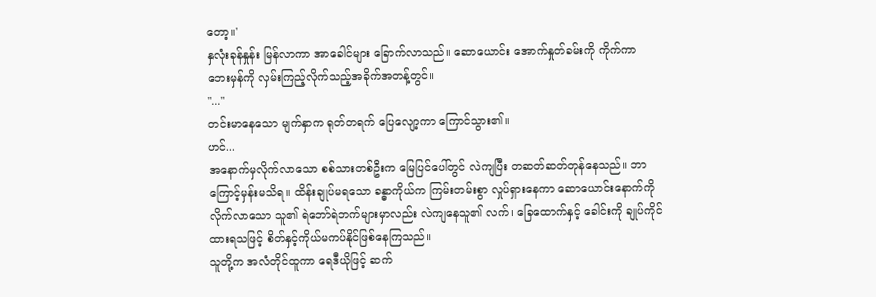တော့။'
နှလုံးခုန်နှုန်း မြန်လာကာ အာခေါင်များ ခြောက်လာသည်။ ဆောယောင်း အောက်နှုတ်ခမ်းကို ကိုက်ကာ ဘေးမှန်ကို လှမ်းကြည့်လိုက်သည့်အခိုက်အတန့်တွင်။
"..."
တင်းမာနေသော မျက်နှာက ရုတ်တရက် ပြေလျော့ကာ ကြောင်သွား၏။
ဟင်...
အနောက်မှလိုက်လာသော စစ်သားတစ်ဦးက မြေပြင်ပေါ်တွင် လဲကျပြီး တဆတ်ဆတ်တုန်နေသည်။ ဘာကြောင့်မှန်းမသိရ။ ထိန်းချုပ်မရသော ခန္ဓာကိုယ်က ကြမ်းတမ်းစွာ လှုပ်ရှားနေကာ ဆောယောင်းနောက်ကို လိုက်လာသော သူ၏ ရဲဘော်ရဲဘက်များမှာလည်း လဲကျနေသူ၏ လက်၊ ခြေထောက်နှင့် ခေါင်းကို ချုပ်ကိုင်ထားရသဖြင့် စိတ်နှင့်ကိုယ်မကပ်နိုင်ဖြစ်နေကြသည်။
သူတို့က အလံတိုင်ထူကာ ရေဒီယိုဖြင့် ဆက်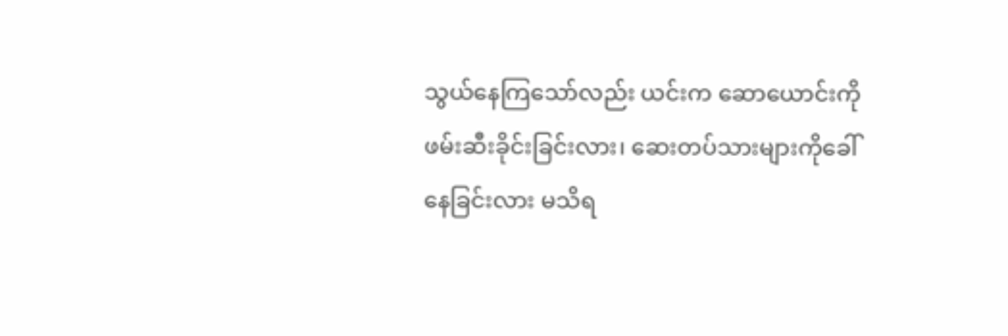သွယ်နေကြသော်လည်း ယင်းက ဆောယောင်းကို ဖမ်းဆီးခိုင်းခြင်းလား၊ ဆေးတပ်သားများကိုခေါ်နေခြင်းလား မသိရ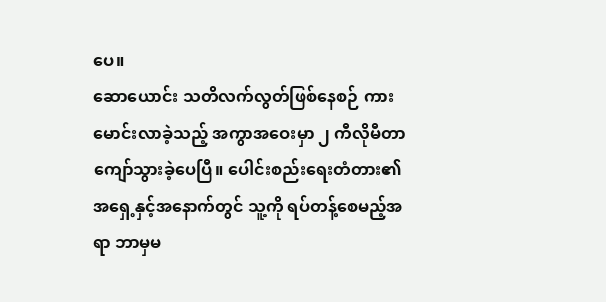ပေ။
ဆောယောင်း သတိလက်လွတ်ဖြစ်နေစဉ် ကားမောင်းလာခဲ့သည့် အကွာအဝေးမှာ ၂ ကီလိုမီတာကျော်သွားခဲ့ပေပြီ။ ပေါင်းစည်းရေးတံတား၏ အရှေ့နှင့်အနောက်တွင် သူ့ကို ရပ်တန့်စေမည့်အရာ ဘာမှမ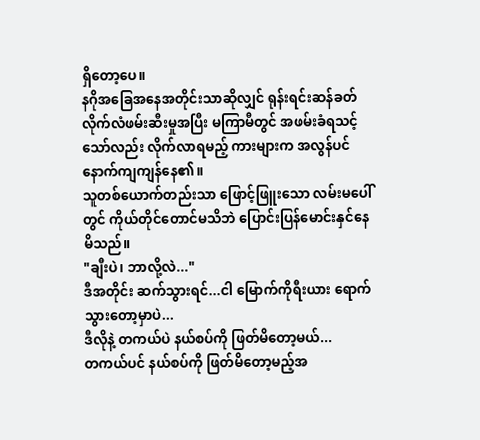ရှိတော့ပေ။
နဂိုအခြေအနေအတိုင်းသာဆိုလျှင် ရုန်းရင်းဆန်ခတ် လိုက်လံဖမ်းဆီးမှုအပြီး မကြာမီတွင် အဖမ်းခံရသင့်သော်လည်း လိုက်လာရမည့် ကားများက အလွန်ပင် နောက်ကျကျန်နေ၏။
သူတစ်ယောက်တည်းသာ ဖြောင့်ဖြူးသော လမ်းမပေါ်တွင် ကိုယ်တိုင်တောင်မသိဘဲ ပြောင်းပြန်မောင်းနှင်နေမိသည်။
"ချီးပဲ၊ ဘာလို့လဲ..."
ဒီအတိုင်း ဆက်သွားရင်...ငါ မြောက်ကိုရီးယား ရောက်သွားတော့မှာပဲ...
ဒီလိုနဲ့ တကယ်ပဲ နယ်စပ်ကို ဖြတ်မိတော့မယ်...
တကယ်ပင် နယ်စပ်ကို ဖြတ်မိတော့မည့်အ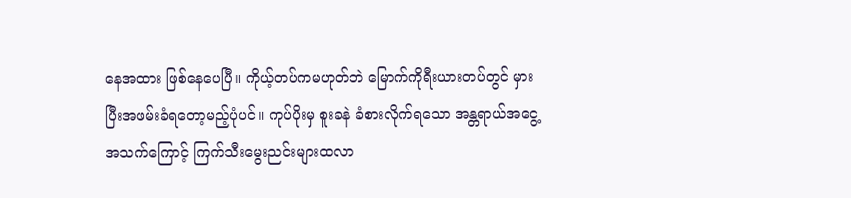နေအထား ဖြစ်နေပေပြီ။ ကိုယ့်တပ်ကမဟုတ်ဘဲ မြောက်ကိုရီးယားတပ်တွင် မှားပြီးအဖမ်းခံရတော့မည့်ပုံပင်။ ကုပ်ပိုးမှ စူးခနဲ ခံစားလိုက်ရသော အန္တရာယ်အငွေ့အသက်ကြောင့် ကြက်သီးမွေးညင်းများထလာ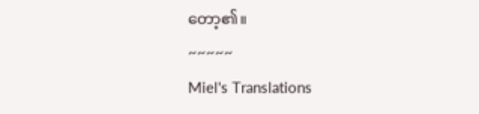တော့၏။
~~~~~
Miel's Translations